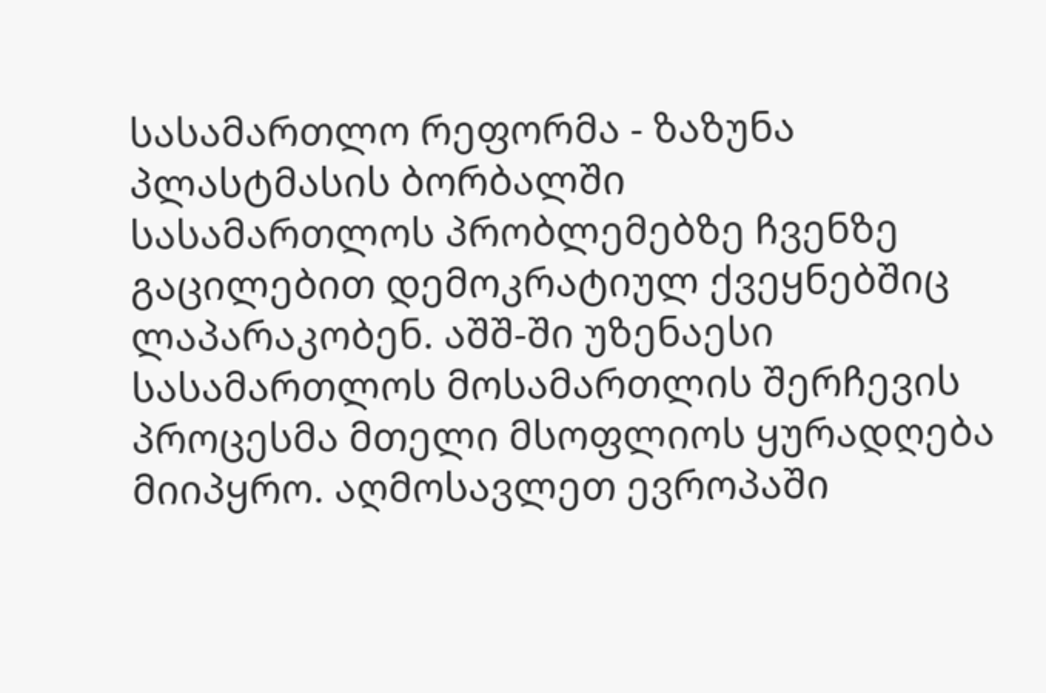სასამართლო რეფორმა - ზაზუნა პლასტმასის ბორბალში
სასამართლოს პრობლემებზე ჩვენზე გაცილებით დემოკრატიულ ქვეყნებშიც ლაპარაკობენ. აშშ-ში უზენაესი სასამართლოს მოსამართლის შერჩევის პროცესმა მთელი მსოფლიოს ყურადღება მიიპყრო. აღმოსავლეთ ევროპაში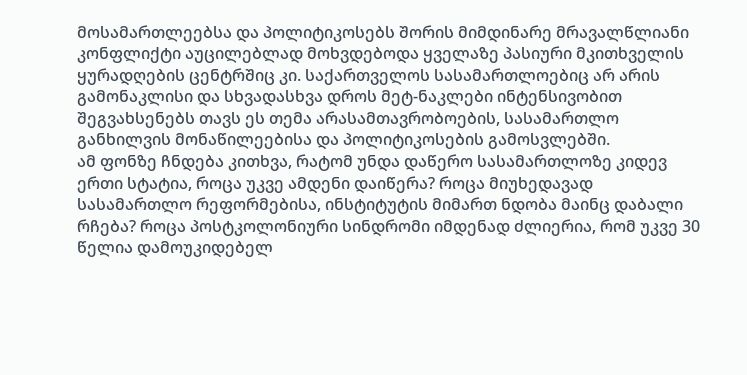მოსამართლეებსა და პოლიტიკოსებს შორის მიმდინარე მრავალწლიანი კონფლიქტი აუცილებლად მოხვდებოდა ყველაზე პასიური მკითხველის ყურადღების ცენტრშიც კი. საქართველოს სასამართლოებიც არ არის გამონაკლისი და სხვადასხვა დროს მეტ-ნაკლები ინტენსივობით შეგვახსენებს თავს ეს თემა არასამთავრობოების, სასამართლო განხილვის მონაწილეებისა და პოლიტიკოსების გამოსვლებში.
ამ ფონზე ჩნდება კითხვა, რატომ უნდა დაწერო სასამართლოზე კიდევ ერთი სტატია, როცა უკვე ამდენი დაიწერა? როცა მიუხედავად სასამართლო რეფორმებისა, ინსტიტუტის მიმართ ნდობა მაინც დაბალი რჩება? როცა პოსტკოლონიური სინდრომი იმდენად ძლიერია, რომ უკვე 30 წელია დამოუკიდებელ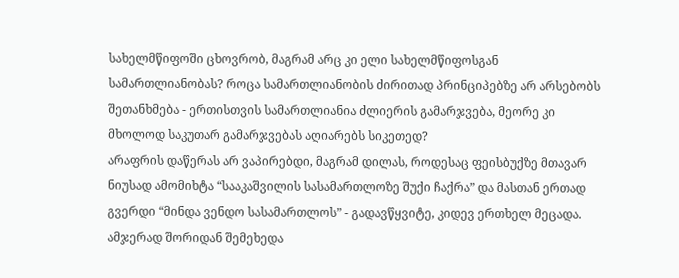სახელმწიფოში ცხოვრობ, მაგრამ არც კი ელი სახელმწიფოსგან სამართლიანობას? როცა სამართლიანობის ძირითად პრინციპებზე არ არსებობს შეთანხმება - ერთისთვის სამართლიანია ძლიერის გამარჯვება, მეორე კი მხოლოდ საკუთარ გამარჯვებას აღიარებს სიკეთედ?
არაფრის დაწერას არ ვაპირებდი, მაგრამ დილას, როდესაც ფეისბუქზე მთავარ ნიუსად ამომიხტა “სააკაშვილის სასამართლოზე შუქი ჩაქრა” და მასთან ერთად გვერდი “მინდა ვენდო სასამართლოს” - გადავწყვიტე, კიდევ ერთხელ მეცადა. ამჯერად შორიდან შემეხედა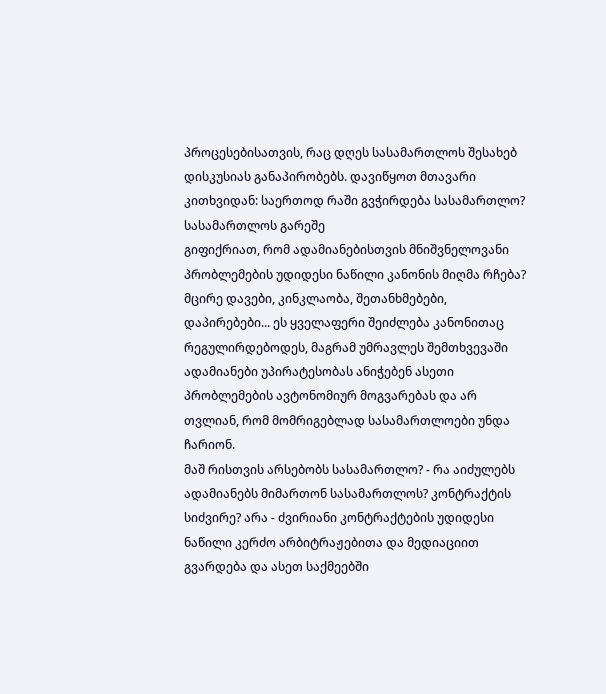პროცესებისათვის, რაც დღეს სასამართლოს შესახებ დისკუსიას განაპირობებს. დავიწყოთ მთავარი კითხვიდან: საერთოდ რაში გვჭირდება სასამართლო?
სასამართლოს გარეშე
გიფიქრიათ, რომ ადამიანებისთვის მნიშვნელოვანი პრობლემების უდიდესი ნაწილი კანონის მიღმა რჩება? მცირე დავები, კინკლაობა, შეთანხმებები, დაპირებები... ეს ყველაფერი შეიძლება კანონითაც რეგულირდებოდეს, მაგრამ უმრავლეს შემთხვევაში ადამიანები უპირატესობას ანიჭებენ ასეთი პრობლემების ავტონომიურ მოგვარებას და არ თვლიან, რომ მომრიგებლად სასამართლოები უნდა ჩარიონ.
მაშ რისთვის არსებობს სასამართლო? - რა აიძულებს ადამიანებს მიმართონ სასამართლოს? კონტრაქტის სიძვირე? არა - ძვირიანი კონტრაქტების უდიდესი ნაწილი კერძო არბიტრაჟებითა და მედიაციით გვარდება და ასეთ საქმეებში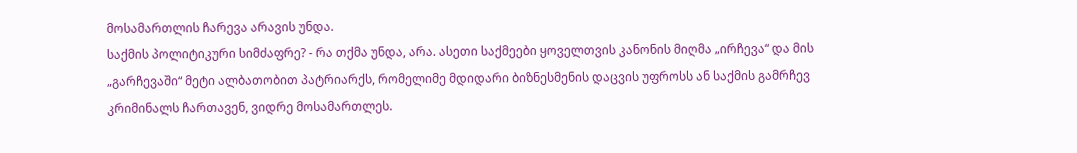მოსამართლის ჩარევა არავის უნდა.
საქმის პოლიტიკური სიმძაფრე? - რა თქმა უნდა, არა. ასეთი საქმეები ყოველთვის კანონის მიღმა „ირჩევა“ და მის „გარჩევაში“ მეტი ალბათობით პატრიარქს, რომელიმე მდიდარი ბიზნესმენის დაცვის უფროსს ან საქმის გამრჩევ კრიმინალს ჩართავენ, ვიდრე მოსამართლეს.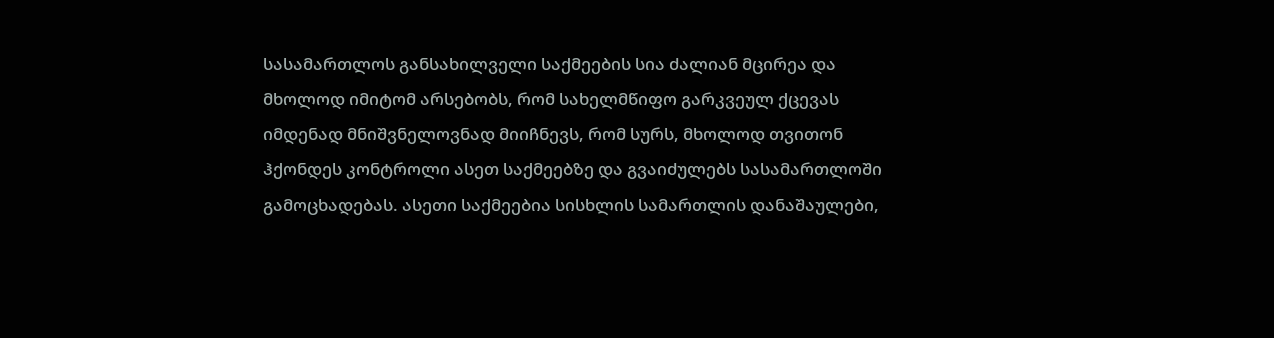სასამართლოს განსახილველი საქმეების სია ძალიან მცირეა და მხოლოდ იმიტომ არსებობს, რომ სახელმწიფო გარკვეულ ქცევას იმდენად მნიშვნელოვნად მიიჩნევს, რომ სურს, მხოლოდ თვითონ ჰქონდეს კონტროლი ასეთ საქმეებზე და გვაიძულებს სასამართლოში გამოცხადებას. ასეთი საქმეებია სისხლის სამართლის დანაშაულები,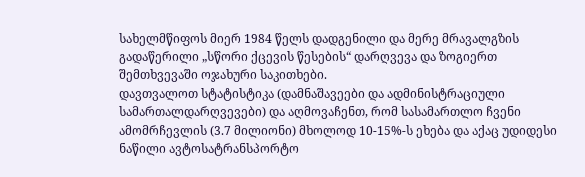სახელმწიფოს მიერ 1984 წელს დადგენილი და მერე მრავალგზის გადაწერილი „სწორი ქცევის წესების“ დარღვევა და ზოგიერთ შემთხვევაში ოჯახური საკითხები.
დავთვალოთ სტატისტიკა (დამნაშავეები და ადმინისტრაციული სამართალდარღვევები) და აღმოვაჩენთ, რომ სასამართლო ჩვენი ამომრჩევლის (3.7 მილიონი) მხოლოდ 10-15%-ს ეხება და აქაც უდიდესი ნაწილი ავტოსატრანსპორტო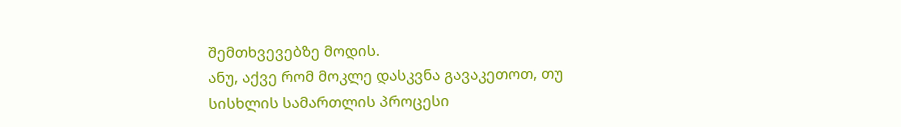შემთხვევებზე მოდის.
ანუ, აქვე რომ მოკლე დასკვნა გავაკეთოთ, თუ სისხლის სამართლის პროცესი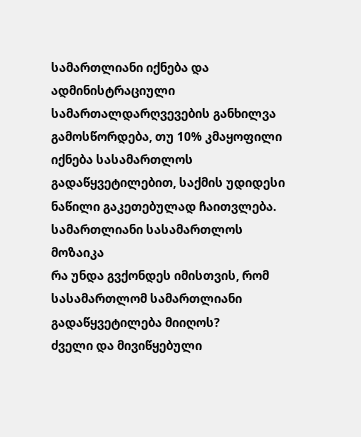სამართლიანი იქნება და ადმინისტრაციული სამართალდარღვევების განხილვა გამოსწორდება, თუ 10% კმაყოფილი იქნება სასამართლოს გადაწყვეტილებით, საქმის უდიდესი ნაწილი გაკეთებულად ჩაითვლება.
სამართლიანი სასამართლოს მოზაიკა
რა უნდა გვქონდეს იმისთვის, რომ სასამართლომ სამართლიანი გადაწყვეტილება მიიღოს?
ძველი და მივიწყებული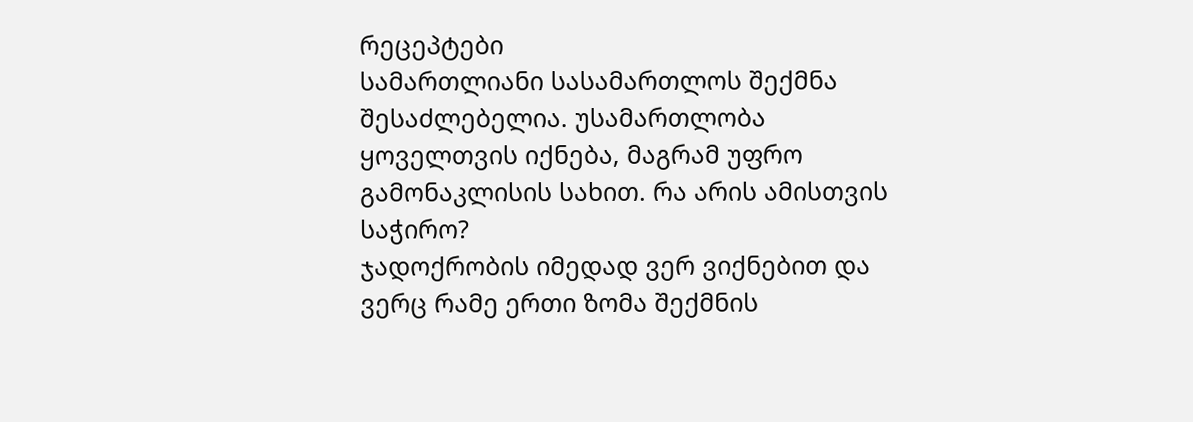რეცეპტები
სამართლიანი სასამართლოს შექმნა შესაძლებელია. უსამართლობა ყოველთვის იქნება, მაგრამ უფრო გამონაკლისის სახით. რა არის ამისთვის საჭირო?
ჯადოქრობის იმედად ვერ ვიქნებით და ვერც რამე ერთი ზომა შექმნის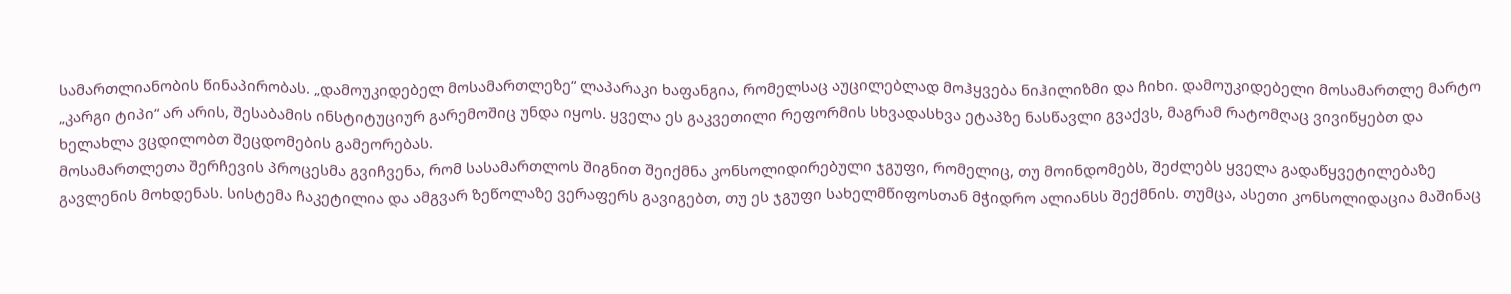სამართლიანობის წინაპირობას. „დამოუკიდებელ მოსამართლეზე“ ლაპარაკი ხაფანგია, რომელსაც აუცილებლად მოჰყვება ნიჰილიზმი და ჩიხი. დამოუკიდებელი მოსამართლე მარტო „კარგი ტიპი“ არ არის, შესაბამის ინსტიტუციურ გარემოშიც უნდა იყოს. ყველა ეს გაკვეთილი რეფორმის სხვადასხვა ეტაპზე ნასწავლი გვაქვს, მაგრამ რატომღაც ვივიწყებთ და ხელახლა ვცდილობთ შეცდომების გამეორებას.
მოსამართლეთა შერჩევის პროცესმა გვიჩვენა, რომ სასამართლოს შიგნით შეიქმნა კონსოლიდირებული ჯგუფი, რომელიც, თუ მოინდომებს, შეძლებს ყველა გადაწყვეტილებაზე გავლენის მოხდენას. სისტემა ჩაკეტილია და ამგვარ ზეწოლაზე ვერაფერს გავიგებთ, თუ ეს ჯგუფი სახელმწიფოსთან მჭიდრო ალიანსს შექმნის. თუმცა, ასეთი კონსოლიდაცია მაშინაც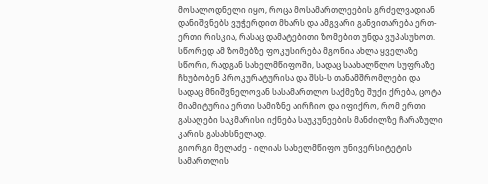მოსალოდნელი იყო, როცა მოსამართლეების გრძელვადიან დანიშვნებს ვუჭერდით მხარს და ამგვარი განვითარება ერთ-ერთი რისკია, რასაც დამატებითი ზომებით უნდა ვუპასუხოთ. სწორედ ამ ზომებზე ფოკუსირება მგონია ახლა ყველაზე სწორი, რადგან სახელმწიფოში, სადაც საახალწლო სუფრაზე ჩხუბობენ პროკურატურისა და შსს-ს თანამშრომლები და სადაც მნიშვნელოვან სასამართლო საქმეზე შუქი ქრება, ცოტა მიამიტურია ერთი სამიზნე აირჩიო და იფიქრო, რომ ერთი გასაღები საკმარისი იქნება საუკუნეების მანძილზე ჩარაზული კარის გასახსნელად.
გიორგი მელაძე - ილიას სახელმწიფო უნივერსიტეტის სამართლის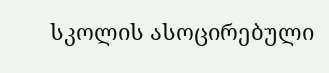სკოლის ასოცირებული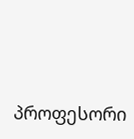პროფესორი